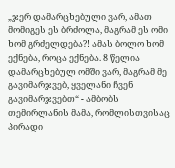„ჯერ დამარცხებული ვარ, ამათ მომიგეს ეს ბრძოლა, მაგრამ ეს ომი ხომ გრძელდება?! ამას ბოლო ხომ ექნება, როცა ექნება. 8 წელია დამარცხებულ ომში ვარ, მაგრამ მე გავიმარჯვებ, ყველანი ჩვენ გავიმარჯვებთ“ - ამბობს თემირლანის მამა, რომლისთვისაც პირადი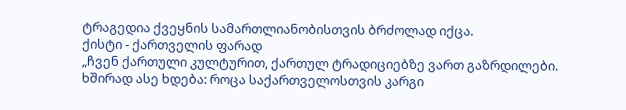ტრაგედია ქვეყნის სამართლიანობისთვის ბრძოლად იქცა.
ქისტი - ქართველის ფარად
„ჩვენ ქართული კულტურით, ქართულ ტრადიციებზე ვართ გაზრდილები. ხშირად ასე ხდება: როცა საქართველოსთვის კარგი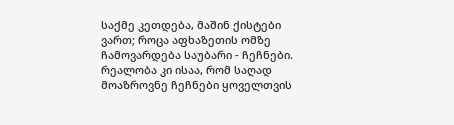საქმე კეთდება, მაშინ ქისტები ვართ; როცა აფხაზეთის ომზე ჩამოვარდება საუბარი - ჩეჩნები. რეალობა კი ისაა, რომ საღად მოაზროვნე ჩეჩნები ყოველთვის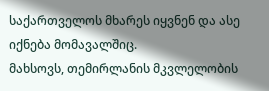საქართველოს მხარეს იყვნენ და ასე იქნება მომავალშიც.
მახსოვს, თემირლანის მკვლელობის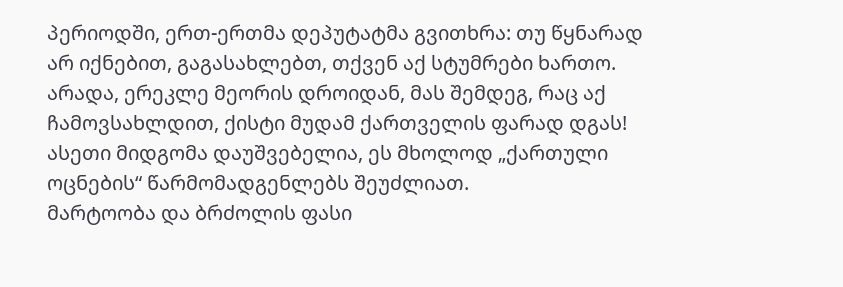პერიოდში, ერთ-ერთმა დეპუტატმა გვითხრა: თუ წყნარად არ იქნებით, გაგასახლებთ, თქვენ აქ სტუმრები ხართო.
არადა, ერეკლე მეორის დროიდან, მას შემდეგ, რაც აქ ჩამოვსახლდით, ქისტი მუდამ ქართველის ფარად დგას! ასეთი მიდგომა დაუშვებელია, ეს მხოლოდ „ქართული ოცნების“ წარმომადგენლებს შეუძლიათ.
მარტოობა და ბრძოლის ფასი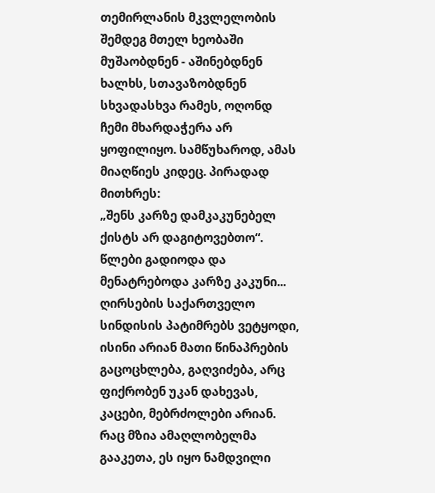თემირლანის მკვლელობის შემდეგ მთელ ხეობაში მუშაობდნენ - აშინებდნენ ხალხს, სთავაზობდნენ სხვადასხვა რამეს, ოღონდ ჩემი მხარდაჭერა არ ყოფილიყო. სამწუხაროდ, ამას მიაღწიეს კიდეც. პირადად მითხრეს:
„შენს კარზე დამკაკუნებელ ქისტს არ დაგიტოვებთო“. წლები გადიოდა და მენატრებოდა კარზე კაკუნი...
ღირსების საქართველო
სინდისის პატიმრებს ვეტყოდი, ისინი არიან მათი წინაპრების გაცოცხლება, გაღვიძება, არც ფიქრობენ უკან დახევას, კაცები, მებრძოლები არიან. რაც მზია ამაღლობელმა გააკეთა, ეს იყო ნამდვილი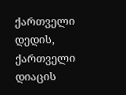ქართველი დედის, ქართველი დიაცის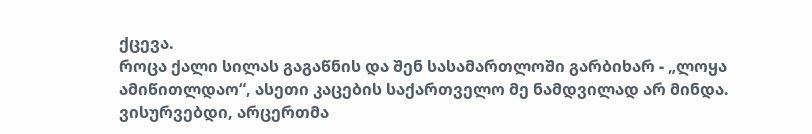ქცევა.
როცა ქალი სილას გაგაწნის და შენ სასამართლოში გარბიხარ - „ლოყა ამიწითლდაო“, ასეთი კაცების საქართველო მე ნამდვილად არ მინდა. ვისურვებდი, არცერთმა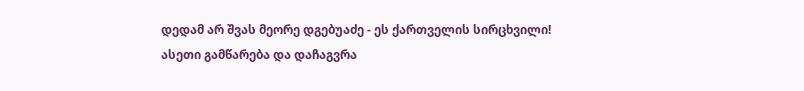დედამ არ შვას მეორე დგებუაძე - ეს ქართველის სირცხვილი! ასეთი გამწარება და დაჩაგვრა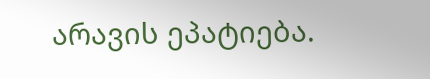არავის ეპატიება.